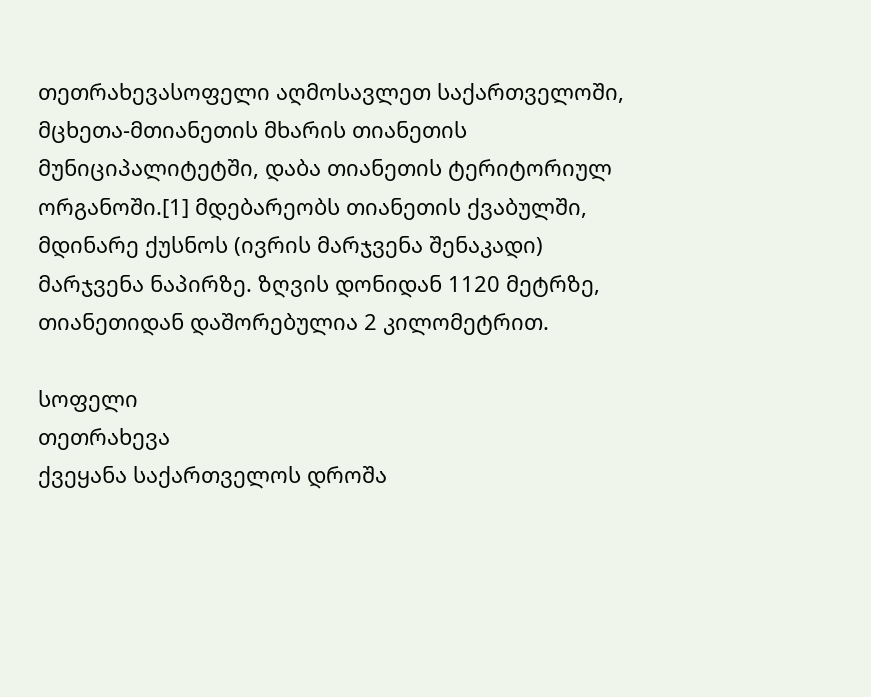თეთრახევასოფელი აღმოსავლეთ საქართველოში, მცხეთა-მთიანეთის მხარის თიანეთის მუნიციპალიტეტში, დაბა თიანეთის ტერიტორიულ ორგანოში.[1] მდებარეობს თიანეთის ქვაბულში, მდინარე ქუსნოს (ივრის მარჯვენა შენაკადი) მარჯვენა ნაპირზე. ზღვის დონიდან 1120 მეტრზე, თიანეთიდან დაშორებულია 2 კილომეტრით.

სოფელი
თეთრახევა
ქვეყანა საქართველოს დროშა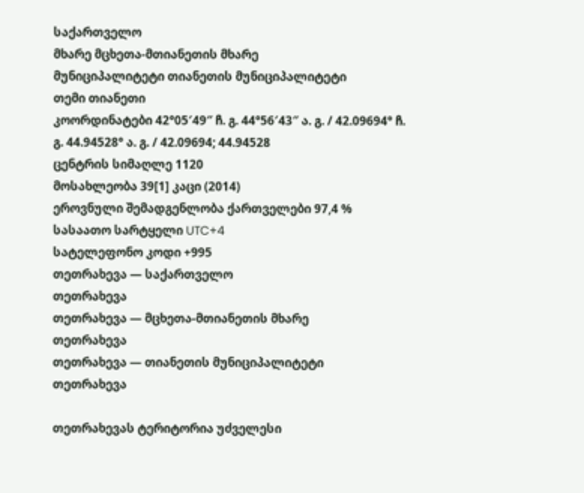საქართველო
მხარე მცხეთა-მთიანეთის მხარე
მუნიციპალიტეტი თიანეთის მუნიციპალიტეტი
თემი თიანეთი
კოორდინატები 42°05′49″ ჩ. გ. 44°56′43″ ა. გ. / 42.09694° ჩ. გ. 44.94528° ა. გ. / 42.09694; 44.94528
ცენტრის სიმაღლე 1120
მოსახლეობა 39[1] კაცი (2014)
ეროვნული შემადგენლობა ქართველები 97,4 %
სასაათო სარტყელი UTC+4
სატელეფონო კოდი +995
თეთრახევა — საქართველო
თეთრახევა
თეთრახევა — მცხეთა-მთიანეთის მხარე
თეთრახევა
თეთრახევა — თიანეთის მუნიციპალიტეტი
თეთრახევა

თეთრახევას ტერიტორია უძველესი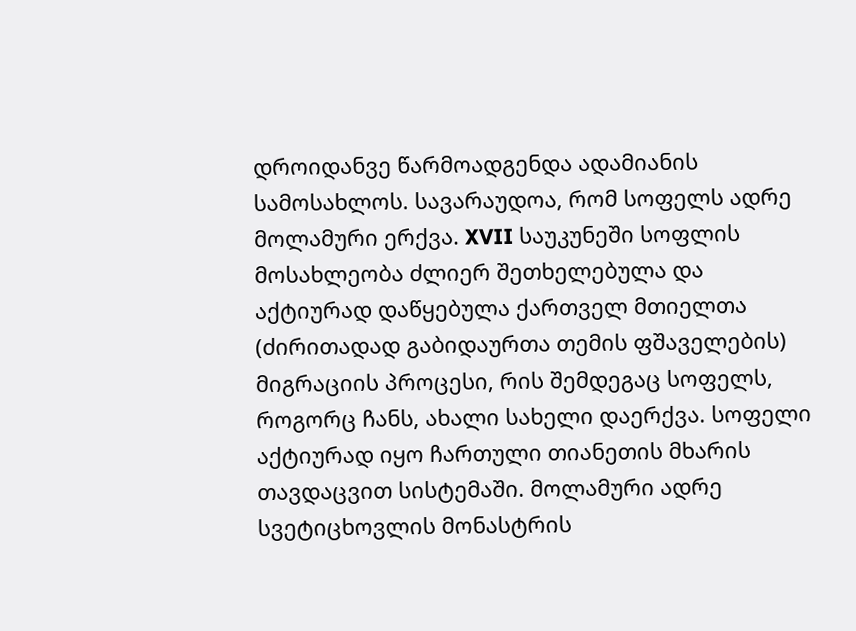დროიდანვე წარმოადგენდა ადამიანის სამოსახლოს. სავარაუდოა, რომ სოფელს ადრე მოლამური ერქვა. XVII საუკუნეში სოფლის მოსახლეობა ძლიერ შეთხელებულა და აქტიურად დაწყებულა ქართველ მთიელთა (ძირითადად გაბიდაურთა თემის ფშაველების) მიგრაციის პროცესი, რის შემდეგაც სოფელს, როგორც ჩანს, ახალი სახელი დაერქვა. სოფელი აქტიურად იყო ჩართული თიანეთის მხარის თავდაცვით სისტემაში. მოლამური ადრე სვეტიცხოვლის მონასტრის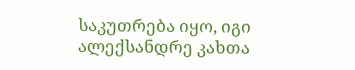საკუთრება იყო, იგი ალექსანდრე კახთა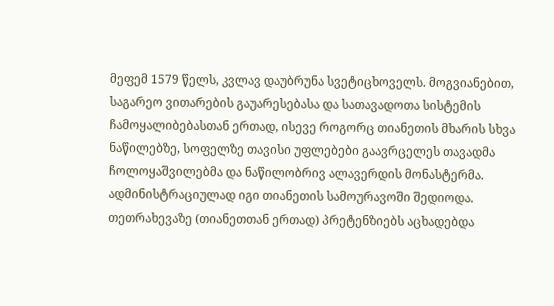მეფემ 1579 წელს, კვლავ დაუბრუნა სვეტიცხოველს. მოგვიანებით, საგარეო ვითარების გაუარესებასა და სათავადოთა სისტემის ჩამოყალიბებასთან ერთად, ისევე როგორც თიანეთის მხარის სხვა ნაწილებზე, სოფელზე თავისი უფლებები გაავრცელეს თავადმა ჩოლოყაშვილებმა და ნაწილობრივ ალავერდის მონასტერმა. ადმინისტრაციულად იგი თიანეთის სამოურავოში შედიოდა. თეთრახევაზე (თიანეთთან ერთად) პრეტენზიებს აცხადებდა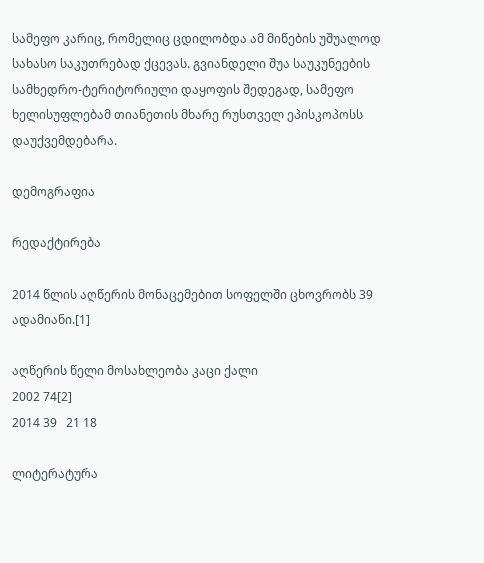სამეფო კარიც, რომელიც ცდილობდა ამ მიწების უშუალოდ სახასო საკუთრებად ქცევას. გვიანდელი შუა საუკუნეების სამხედრო-ტერიტორიული დაყოფის შედეგად, სამეფო ხელისუფლებამ თიანეთის მხარე რუსთველ ეპისკოპოსს დაუქვემდებარა.

დემოგრაფია

რედაქტირება

2014 წლის აღწერის მონაცემებით სოფელში ცხოვრობს 39 ადამიანი.[1]

აღწერის წელი მოსახლეობა კაცი ქალი
2002 74[2]
2014 39   21 18

ლიტერატურა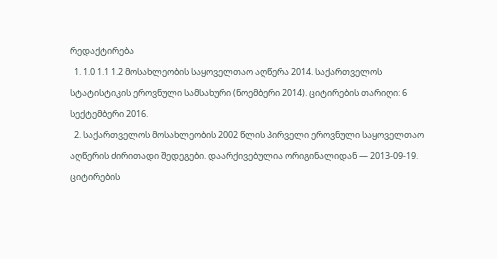რედაქტირება
  1. 1.0 1.1 1.2 მოსახლეობის საყოველთაო აღწერა 2014. საქართველოს სტატისტიკის ეროვნული სამსახური (ნოემბერი 2014). ციტირების თარიღი: 6 სექტემბერი 2016.
  2. საქართველოს მოსახლეობის 2002 წლის პირველი ეროვნული საყოველთაო აღწერის ძირითადი შედეგები. დაარქივებულია ორიგინალიდან — 2013-09-19. ციტირების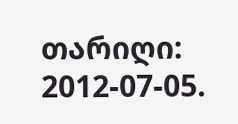თარიღი: 2012-07-05.